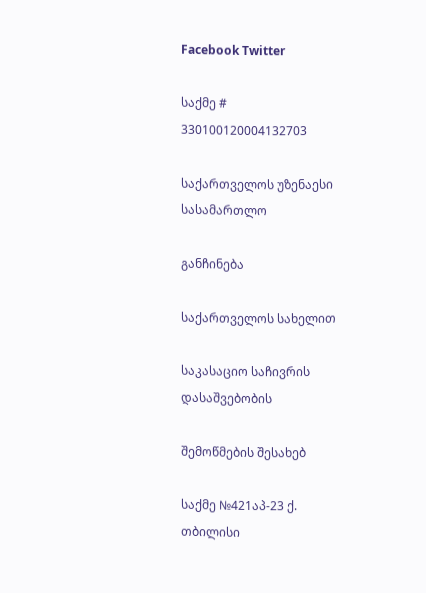Facebook Twitter

საქმე # 330100120004132703

საქართველოს უზენაესი სასამართლო

განჩინება

საქართველოს სახელით

საკასაციო საჩივრის დასაშვებობის

შემოწმების შესახებ

საქმე №421აპ-23 ქ. თბილისი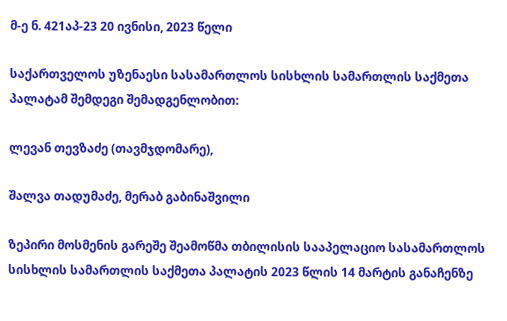მ-ე ნ. 421აპ-23 20 ივნისი, 2023 წელი

საქართველოს უზენაესი სასამართლოს სისხლის სამართლის საქმეთა პალატამ შემდეგი შემადგენლობით:

ლევან თევზაძე (თავმჯდომარე),

შალვა თადუმაძე, მერაბ გაბინაშვილი

ზეპირი მოსმენის გარეშე შეამოწმა თბილისის სააპელაციო სასამართლოს სისხლის სამართლის საქმეთა პალატის 2023 წლის 14 მარტის განაჩენზე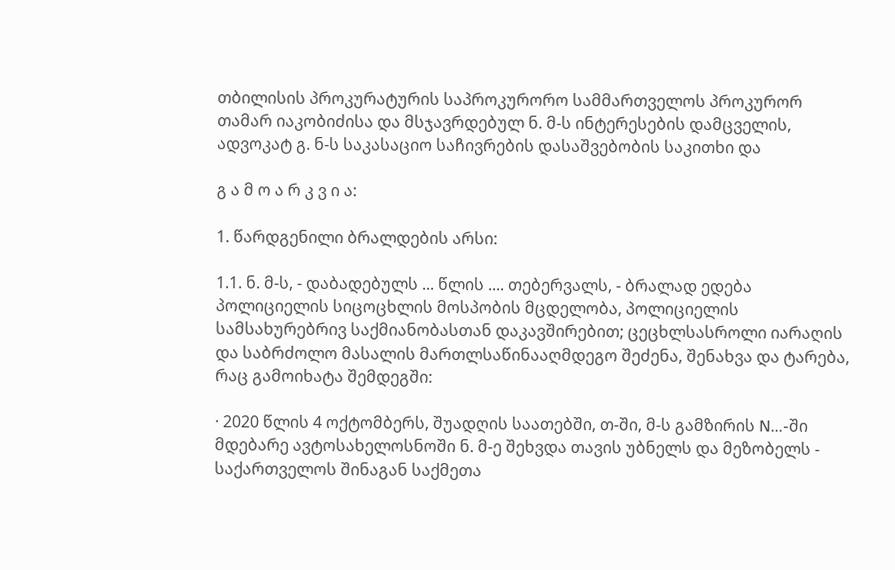თბილისის პროკურატურის საპროკურორო სამმართველოს პროკურორ თამარ იაკობიძისა და მსჯავრდებულ ნ. მ-ს ინტერესების დამცველის, ადვოკატ გ. ნ-ს საკასაციო საჩივრების დასაშვებობის საკითხი და

გ ა მ ო ა რ კ ვ ი ა:

1. წარდგენილი ბრალდების არსი:

1.1. ნ. მ-ს, - დაბადებულს ... წლის .... თებერვალს, - ბრალად ედება პოლიციელის სიცოცხლის მოსპობის მცდელობა, პოლიციელის სამსახურებრივ საქმიანობასთან დაკავშირებით; ცეცხლსასროლი იარაღის და საბრძოლო მასალის მართლსაწინააღმდეგო შეძენა, შენახვა და ტარება, რაც გამოიხატა შემდეგში:

· 2020 წლის 4 ოქტომბერს, შუადღის საათებში, თ-ში, მ-ს გამზირის N...-ში მდებარე ავტოსახელოსნოში ნ. მ-ე შეხვდა თავის უბნელს და მეზობელს - საქართველოს შინაგან საქმეთა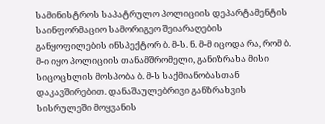სამინისტროს საპატრულო პოლიციის დეპარტამენტის საინფორმაციო სამორიგეო შეიარაღების განყოფილების ინსპექტორ ბ. მ-ს. ნ. მ-მ იცოდა რა, რომ ბ. მ-ი იყო პოლიციის თანამშრომელი, განიზრახა მისი სიცოცხლის მოსპობა ბ. მ-ს საქმიანობასთან დაკავშირებით. დანაშაულებრივი განზრახვის სისრულეში მოყვანის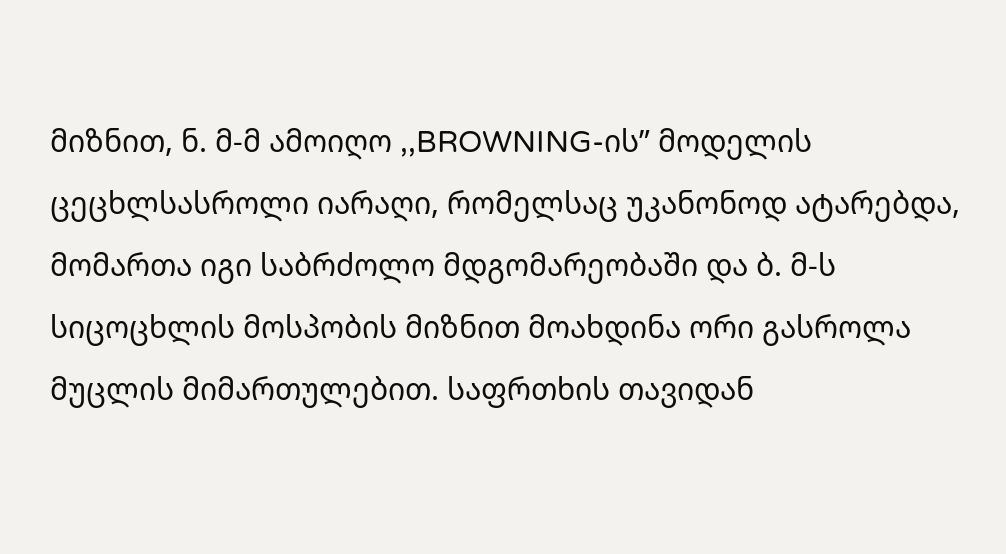მიზნით, ნ. მ-მ ამოიღო ,,BROWNING-ის” მოდელის ცეცხლსასროლი იარაღი, რომელსაც უკანონოდ ატარებდა, მომართა იგი საბრძოლო მდგომარეობაში და ბ. მ-ს სიცოცხლის მოსპობის მიზნით მოახდინა ორი გასროლა მუცლის მიმართულებით. საფრთხის თავიდან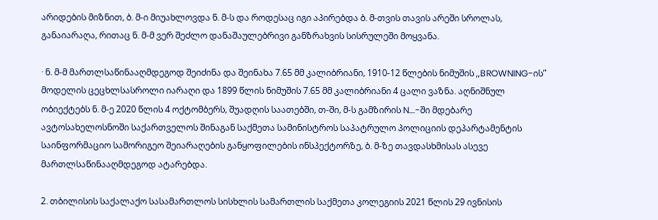არიდების მიზნით, ბ. მ-ი მიუახლოვდა ნ. მ-ს და როდესაც იგი აპირებდა ბ. მ-თვის თავის არეში სროლას, განაიარაღა, რითაც ნ. მ-მ ვერ შეძლო დანაშაულებრივი განზრახვის სისრულეში მოყვანა.

· ნ. მ-მ მართლსაწინააღმდეგოდ შეიძინა და შეინახა 7.65 მმ კალიბრიანი, 1910-12 წლების ნიმუშის ,,BROWNING-ის” მოდელის ცეცხლსასროლი იარაღი და 1899 წლის ნიმუშის 7.65 მმ კალიბრიანი 4 ცალი ვაზნა. აღნიშნულ ობიექტებს ნ. მ-ე 2020 წლის 4 ოქტომბერს, შუადღის საათებში, თ-ში, მ-ს გამზირის N...-ში მდებარე ავტოსახელოსნოში საქართველოს შინაგან საქმეთა სამინისტროს საპატრულო პოლიციის დეპარტამენტის საინფორმაციო სამორიგეო შეიარაღების განყოფილების ინსპექტორზე, ბ. მ-ზე თავდასხმისას ასევე მართლსაწინააღმდეგოდ ატარებდა.

2. თბილისის საქალაქო სასამართლოს სისხლის სამართლის საქმეთა კოლეგიის 2021 წლის 29 ივნისის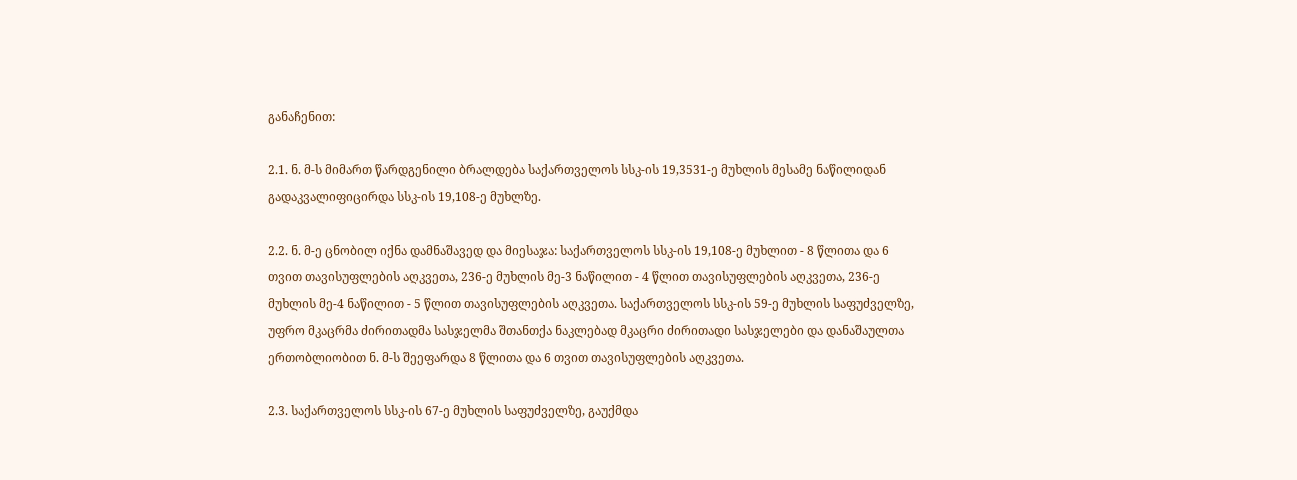განაჩენით:

2.1. ნ. მ-ს მიმართ წარდგენილი ბრალდება საქართველოს სსკ-ის 19,3531-ე მუხლის მესამე ნაწილიდან გადაკვალიფიცირდა სსკ-ის 19,108-ე მუხლზე.

2.2. ნ. მ-ე ცნობილ იქნა დამნაშავედ და მიესაჯა: საქართველოს სსკ-ის 19,108-ე მუხლით - 8 წლითა და 6 თვით თავისუფლების აღკვეთა, 236-ე მუხლის მე-3 ნაწილით - 4 წლით თავისუფლების აღკვეთა, 236-ე მუხლის მე-4 ნაწილით - 5 წლით თავისუფლების აღკვეთა. საქართველოს სსკ-ის 59-ე მუხლის საფუძველზე, უფრო მკაცრმა ძირითადმა სასჯელმა შთანთქა ნაკლებად მკაცრი ძირითადი სასჯელები და დანაშაულთა ერთობლიობით ნ. მ-ს შეეფარდა 8 წლითა და 6 თვით თავისუფლების აღკვეთა.

2.3. საქართველოს სსკ-ის 67-ე მუხლის საფუძველზე, გაუქმდა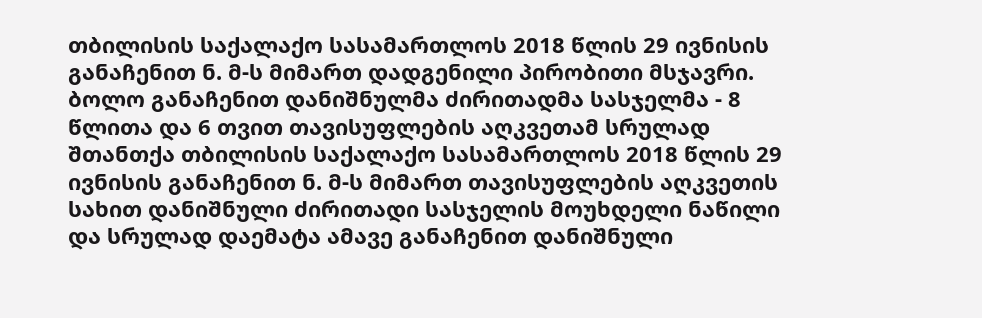თბილისის საქალაქო სასამართლოს 2018 წლის 29 ივნისის განაჩენით ნ. მ-ს მიმართ დადგენილი პირობითი მსჯავრი. ბოლო განაჩენით დანიშნულმა ძირითადმა სასჯელმა - 8 წლითა და 6 თვით თავისუფლების აღკვეთამ სრულად შთანთქა თბილისის საქალაქო სასამართლოს 2018 წლის 29 ივნისის განაჩენით ნ. მ-ს მიმართ თავისუფლების აღკვეთის სახით დანიშნული ძირითადი სასჯელის მოუხდელი ნაწილი და სრულად დაემატა ამავე განაჩენით დანიშნული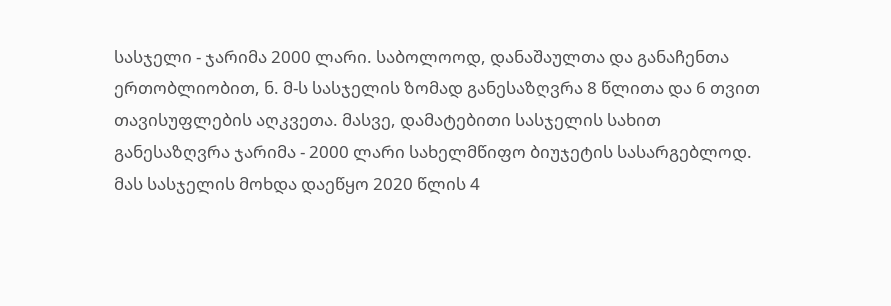სასჯელი - ჯარიმა 2000 ლარი. საბოლოოდ, დანაშაულთა და განაჩენთა ერთობლიობით, ნ. მ-ს სასჯელის ზომად განესაზღვრა 8 წლითა და 6 თვით თავისუფლების აღკვეთა. მასვე, დამატებითი სასჯელის სახით განესაზღვრა ჯარიმა - 2000 ლარი სახელმწიფო ბიუჯეტის სასარგებლოდ. მას სასჯელის მოხდა დაეწყო 2020 წლის 4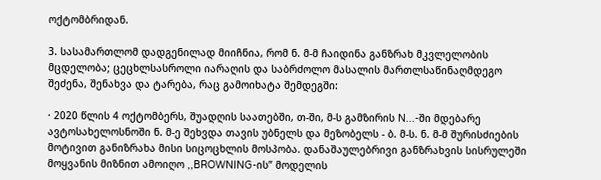ოქტომბრიდან.

3. სასამართლომ დადგენილად მიიჩნია, რომ ნ. მ-მ ჩაიდინა განზრახ მკვლელობის მცდელობა; ცეცხლსასროლი იარაღის და საბრძოლო მასალის მართლსაწინაღმდეგო შეძენა, შენახვა და ტარება, რაც გამოიხატა შემდეგში:

· 2020 წლის 4 ოქტომბერს, შუადღის საათებში, თ-ში, მ-ს გამზირის N...-ში მდებარე ავტოსახელოსნოში ნ. მ-ე შეხვდა თავის უბნელს და მეზობელს - ბ. მ-ს. ნ. მ-მ შურისძიების მოტივით განიზრახა მისი სიცოცხლის მოსპობა. დანაშაულებრივი განზრახვის სისრულეში მოყვანის მიზნით ამოიღო ,,BROWNING-ის” მოდელის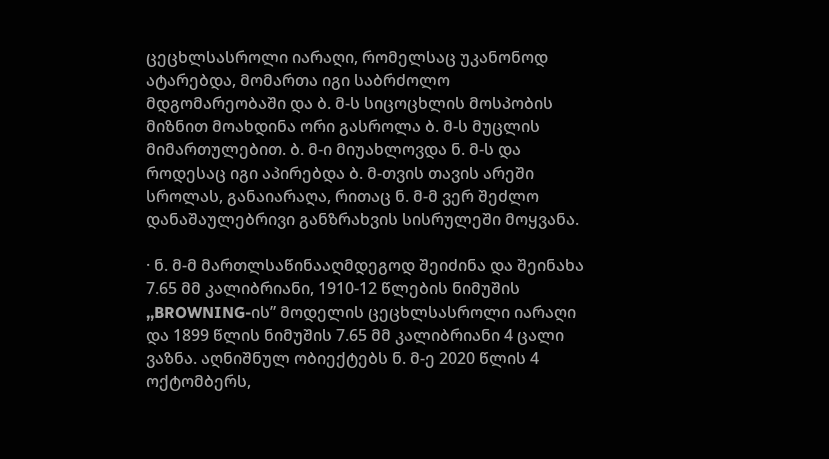ცეცხლსასროლი იარაღი, რომელსაც უკანონოდ ატარებდა, მომართა იგი საბრძოლო მდგომარეობაში და ბ. მ-ს სიცოცხლის მოსპობის მიზნით მოახდინა ორი გასროლა ბ. მ-ს მუცლის მიმართულებით. ბ. მ-ი მიუახლოვდა ნ. მ-ს და როდესაც იგი აპირებდა ბ. მ-თვის თავის არეში სროლას, განაიარაღა, რითაც ნ. მ-მ ვერ შეძლო დანაშაულებრივი განზრახვის სისრულეში მოყვანა.

· ნ. მ-მ მართლსაწინააღმდეგოდ შეიძინა და შეინახა 7.65 მმ კალიბრიანი, 1910-12 წლების ნიმუშის ,,BROWNING-ის” მოდელის ცეცხლსასროლი იარაღი და 1899 წლის ნიმუშის 7.65 მმ კალიბრიანი 4 ცალი ვაზნა. აღნიშნულ ობიექტებს ნ. მ-ე 2020 წლის 4 ოქტომბერს,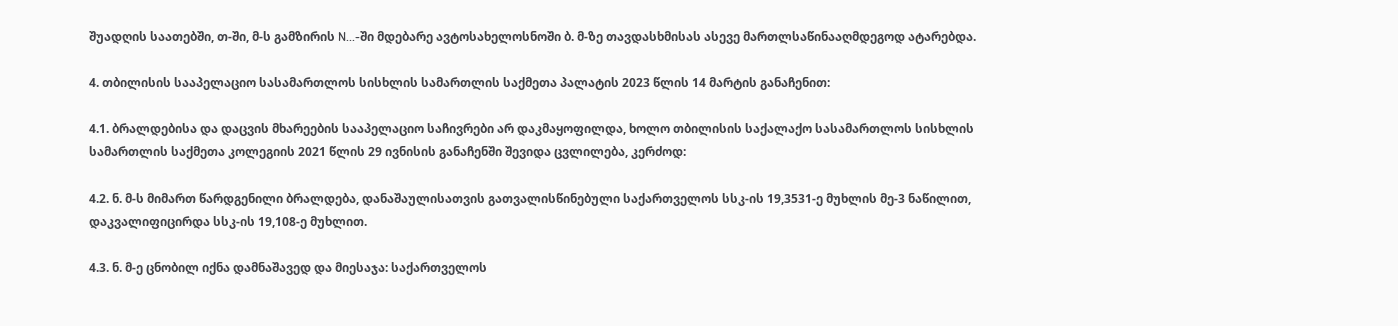შუადღის საათებში, თ-ში, მ-ს გამზირის N...-ში მდებარე ავტოსახელოსნოში ბ. მ-ზე თავდასხმისას ასევე მართლსაწინააღმდეგოდ ატარებდა.

4. თბილისის სააპელაციო სასამართლოს სისხლის სამართლის საქმეთა პალატის 2023 წლის 14 მარტის განაჩენით:

4.1. ბრალდებისა და დაცვის მხარეების სააპელაციო საჩივრები არ დაკმაყოფილდა, ხოლო თბილისის საქალაქო სასამართლოს სისხლის სამართლის საქმეთა კოლეგიის 2021 წლის 29 ივნისის განაჩენში შევიდა ცვლილება, კერძოდ:

4.2. ნ. მ-ს მიმართ წარდგენილი ბრალდება, დანაშაულისათვის გათვალისწინებული საქართველოს სსკ-ის 19,3531-ე მუხლის მე-3 ნაწილით, დაკვალიფიცირდა სსკ-ის 19,108-ე მუხლით.

4.3. ნ. მ-ე ცნობილ იქნა დამნაშავედ და მიესაჯა: საქართველოს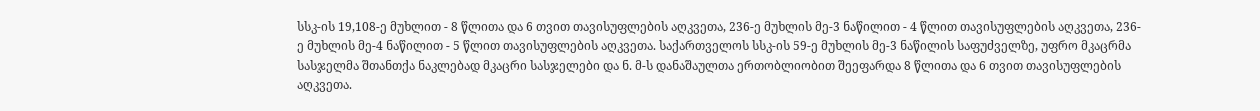სსკ-ის 19,108-ე მუხლით - 8 წლითა და 6 თვით თავისუფლების აღკვეთა, 236-ე მუხლის მე-3 ნაწილით - 4 წლით თავისუფლების აღკვეთა, 236-ე მუხლის მე-4 ნაწილით - 5 წლით თავისუფლების აღკვეთა. საქართველოს სსკ-ის 59-ე მუხლის მე-3 ნაწილის საფუძველზე, უფრო მკაცრმა სასჯელმა შთანთქა ნაკლებად მკაცრი სასჯელები და ნ. მ-ს დანაშაულთა ერთობლიობით შეეფარდა 8 წლითა და 6 თვით თავისუფლების აღკვეთა.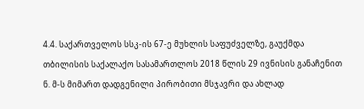4.4. საქართველოს სსკ-ის 67-ე მუხლის საფუძველზე, გაუქმდა თბილისის საქალაქო სასამართლოს 2018 წლის 29 ივნისის განაჩენით ნ. მ-ს მიმართ დადგენილი პირობითი მსჯავრი და ახლად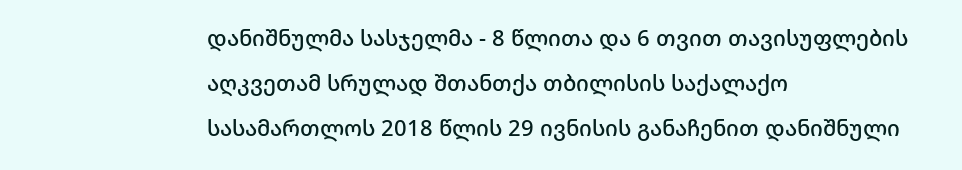დანიშნულმა სასჯელმა - 8 წლითა და 6 თვით თავისუფლების აღკვეთამ სრულად შთანთქა თბილისის საქალაქო სასამართლოს 2018 წლის 29 ივნისის განაჩენით დანიშნული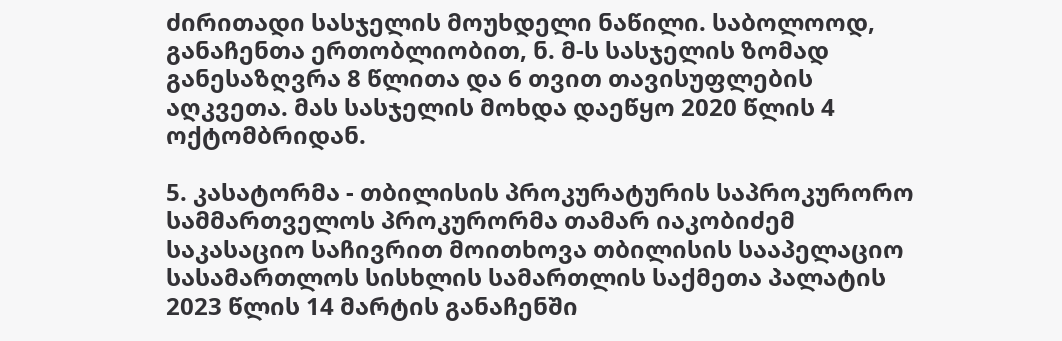ძირითადი სასჯელის მოუხდელი ნაწილი. საბოლოოდ, განაჩენთა ერთობლიობით, ნ. მ-ს სასჯელის ზომად განესაზღვრა 8 წლითა და 6 თვით თავისუფლების აღკვეთა. მას სასჯელის მოხდა დაეწყო 2020 წლის 4 ოქტომბრიდან.

5. კასატორმა - თბილისის პროკურატურის საპროკურორო სამმართველოს პროკურორმა თამარ იაკობიძემ საკასაციო საჩივრით მოითხოვა თბილისის სააპელაციო სასამართლოს სისხლის სამართლის საქმეთა პალატის 2023 წლის 14 მარტის განაჩენში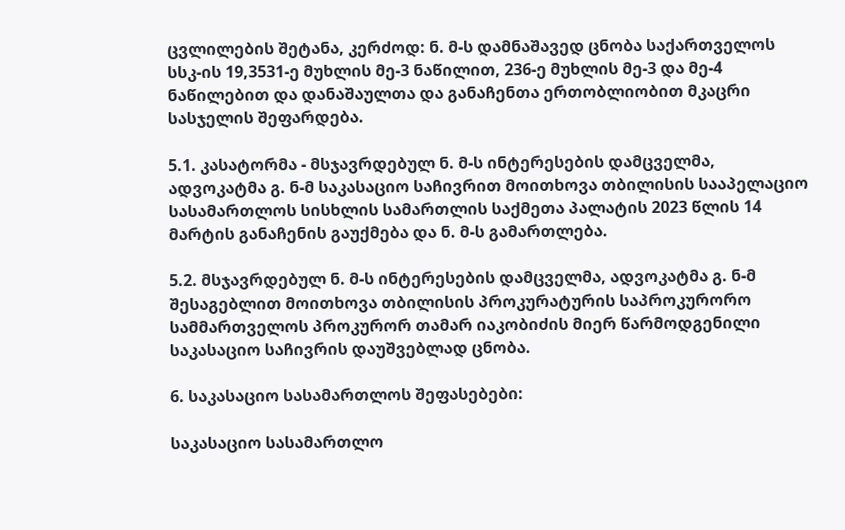ცვლილების შეტანა, კერძოდ: ნ. მ-ს დამნაშავედ ცნობა საქართველოს სსკ-ის 19,3531-ე მუხლის მე-3 ნაწილით, 236-ე მუხლის მე-3 და მე-4 ნაწილებით და დანაშაულთა და განაჩენთა ერთობლიობით მკაცრი სასჯელის შეფარდება.

5.1. კასატორმა - მსჯავრდებულ ნ. მ-ს ინტერესების დამცველმა, ადვოკატმა გ. ნ-მ საკასაციო საჩივრით მოითხოვა თბილისის სააპელაციო სასამართლოს სისხლის სამართლის საქმეთა პალატის 2023 წლის 14 მარტის განაჩენის გაუქმება და ნ. მ-ს გამართლება.

5.2. მსჯავრდებულ ნ. მ-ს ინტერესების დამცველმა, ადვოკატმა გ. ნ-მ შესაგებლით მოითხოვა თბილისის პროკურატურის საპროკურორო სამმართველოს პროკურორ თამარ იაკობიძის მიერ წარმოდგენილი საკასაციო საჩივრის დაუშვებლად ცნობა.

6. საკასაციო სასამართლოს შეფასებები:

საკასაციო სასამართლო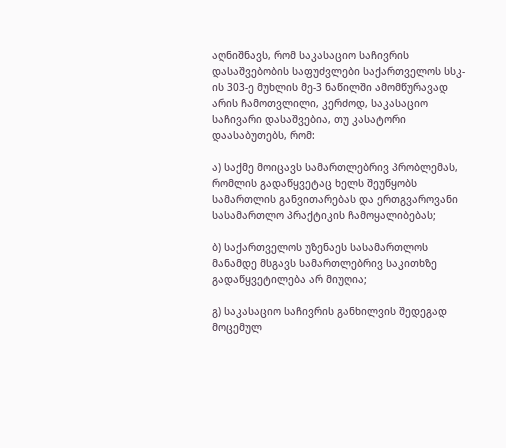აღნიშნავს, რომ საკასაციო საჩივრის დასაშვებობის საფუძვლები საქართველოს სსკ-ის 303-ე მუხლის მე-3 ნაწილში ამომწურავად არის ჩამოთვლილი, კერძოდ, საკასაციო საჩივარი დასაშვებია, თუ კასატორი დაასაბუთებს, რომ:

ა) საქმე მოიცავს სამართლებრივ პრობლემას, რომლის გადაწყვეტაც ხელს შეუწყობს სამართლის განვითარებას და ერთგვაროვანი სასამართლო პრაქტიკის ჩამოყალიბებას;

ბ) საქართველოს უზენაეს სასამართლოს მანამდე მსგავს სამართლებრივ საკითხზე გადაწყვეტილება არ მიუღია;

გ) საკასაციო საჩივრის განხილვის შედეგად მოცემულ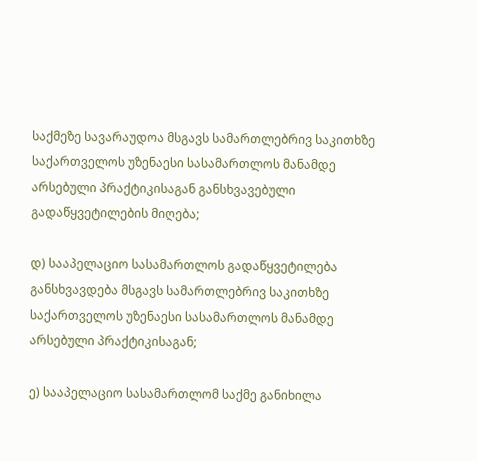საქმეზე სავარაუდოა მსგავს სამართლებრივ საკითხზე საქართველოს უზენაესი სასამართლოს მანამდე არსებული პრაქტიკისაგან განსხვავებული გადაწყვეტილების მიღება;

დ) სააპელაციო სასამართლოს გადაწყვეტილება განსხვავდება მსგავს სამართლებრივ საკითხზე საქართველოს უზენაესი სასამართლოს მანამდე არსებული პრაქტიკისაგან;

ე) სააპელაციო სასამართლომ საქმე განიხილა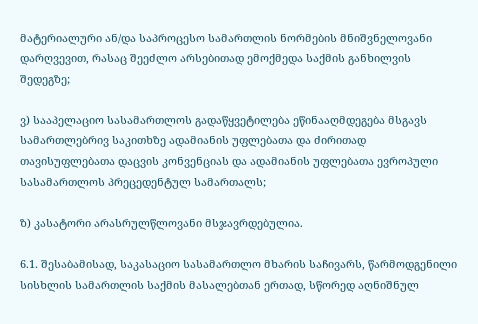მატერიალური ან/და საპროცესო სამართლის ნორმების მნიშვნელოვანი დარღვევით, რასაც შეეძლო არსებითად ემოქმედა საქმის განხილვის შედეგზე;

ვ) სააპელაციო სასამართლოს გადაწყვეტილება ეწინააღმდეგება მსგავს სამართლებრივ საკითხზე ადამიანის უფლებათა და ძირითად თავისუფლებათა დაცვის კონვენციას და ადამიანის უფლებათა ევროპული სასამართლოს პრეცედენტულ სამართალს;

ზ) კასატორი არასრულწლოვანი მსჯავრდებულია.

6.1. შესაბამისად, საკასაციო სასამართლო მხარის საჩივარს, წარმოდგენილი სისხლის სამართლის საქმის მასალებთან ერთად, სწორედ აღნიშნულ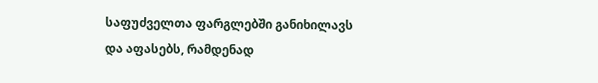საფუძველთა ფარგლებში განიხილავს და აფასებს, რამდენად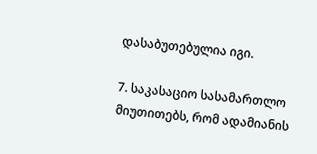დასაბუთებულია იგი.

7. საკასაციო სასამართლო მიუთითებს, რომ ადამიანის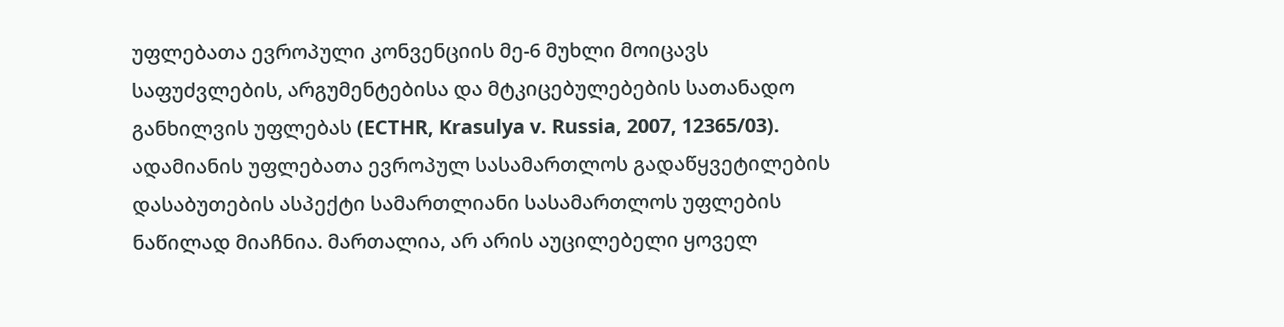უფლებათა ევროპული კონვენციის მე-6 მუხლი მოიცავს საფუძვლების, არგუმენტებისა და მტკიცებულებების სათანადო განხილვის უფლებას (ECTHR, Krasulya v. Russia, 2007, 12365/03). ადამიანის უფლებათა ევროპულ სასამართლოს გადაწყვეტილების დასაბუთების ასპექტი სამართლიანი სასამართლოს უფლების ნაწილად მიაჩნია. მართალია, არ არის აუცილებელი ყოველ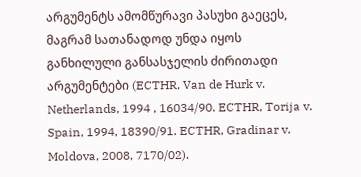არგუმენტს ამომწურავი პასუხი გაეცეს, მაგრამ სათანადოდ უნდა იყოს განხილული განსასჯელის ძირითადი არგუმენტები (ECTHR, Van de Hurk v. Netherlands, 1994 , 16034/90. ECTHR, Torija v. Spain, 1994, 18390/91. ECTHR, Gradinar v. Moldova, 2008, 7170/02).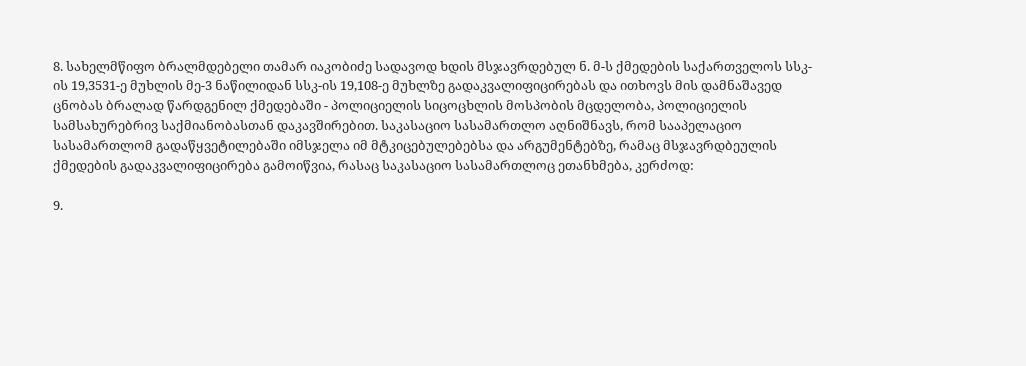8. სახელმწიფო ბრალმდებელი თამარ იაკობიძე სადავოდ ხდის მსჯავრდებულ ნ. მ-ს ქმედების საქართველოს სსკ-ის 19,3531-ე მუხლის მე-3 ნაწილიდან სსკ-ის 19,108-ე მუხლზე გადაკვალიფიცირებას და ითხოვს მის დამნაშავედ ცნობას ბრალად წარდგენილ ქმედებაში - პოლიციელის სიცოცხლის მოსპობის მცდელობა, პოლიციელის სამსახურებრივ საქმიანობასთან დაკავშირებით. საკასაციო სასამართლო აღნიშნავს, რომ სააპელაციო სასამართლომ გადაწყვეტილებაში იმსჯელა იმ მტკიცებულებებსა და არგუმენტებზე, რამაც მსჯავრდბეულის ქმედების გადაკვალიფიცირება გამოიწვია, რასაც საკასაციო სასამართლოც ეთანხმება, კერძოდ:

9.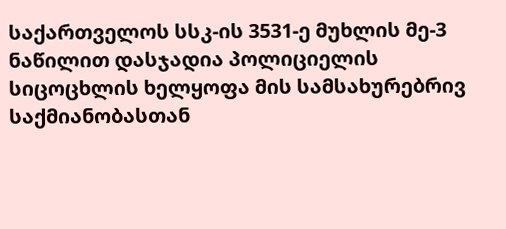საქართველოს სსკ-ის 3531-ე მუხლის მე-3 ნაწილით დასჯადია პოლიციელის სიცოცხლის ხელყოფა მის სამსახურებრივ საქმიანობასთან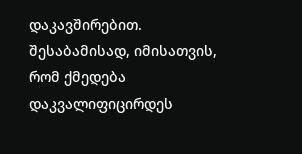დაკავშირებით. შესაბამისად, იმისათვის, რომ ქმედება დაკვალიფიცირდეს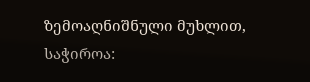ზემოაღნიშნული მუხლით, საჭიროა: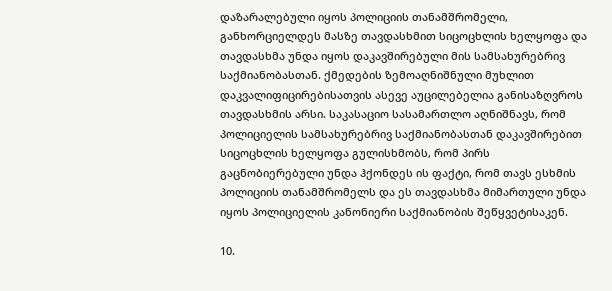დაზარალებული იყოს პოლიციის თანამშრომელი, განხორციელდეს მასზე თავდასხმით სიცოცხლის ხელყოფა და თავდასხმა უნდა იყოს დაკავშირებული მის სამსახურებრივ საქმიანობასთან. ქმედების ზემოაღნიშნული მუხლით დაკვალიფიცირებისათვის ასევე აუცილებელია განისაზღვროს თავდასხმის არსი. საკასაციო სასამართლო აღნიშნავს, რომ პოლიციელის სამსახურებრივ საქმიანობასთან დაკავშირებით სიცოცხლის ხელყოფა გულისხმობს, რომ პირს გაცნობიერებული უნდა ჰქონდეს ის ფაქტი, რომ თავს ესხმის პოლიციის თანამშრომელს და ეს თავდასხმა მიმართული უნდა იყოს პოლიციელის კანონიერი საქმიანობის შეწყვეტისაკენ.

10.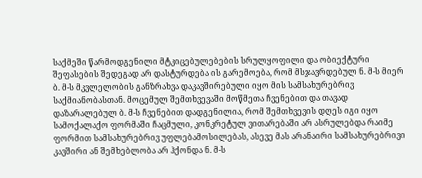საქმეში წარმოდგენილი მტკიცებულებების სრულყოფილი და ობიექტური შეფასების შედეგად არ დასტურდება ის გარემოება, რომ მსჯავრდებულ ნ. მ-ს მიერ ბ. მ-ს მკვლელობის განზრახვა დაკავშირებული იყო მის სამსახურებრივ საქმიანობასთან. მოცემულ შემთხვევაში მოწმეთა ჩვენებით და თავად დაზარალებულ ბ. მ-ს ჩვენებით დადგენილია, რომ შემთხვევის დღეს იგი იყო სამოქალაქო ფორმაში ჩაცმული, კონკრეტულ ვითარებაში არ ასრულებდა რაიმე ფორმით სამსახურებრივ უფლებამოსილებას, ასევე მას არანაირი სამსახურებრივი კავშირი ან შემხებლობა არ ჰქონდა ნ. მ-ს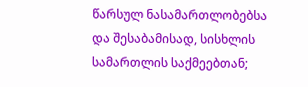წარსულ ნასამართლობებსა და შესაბამისად, სისხლის სამართლის საქმეებთან;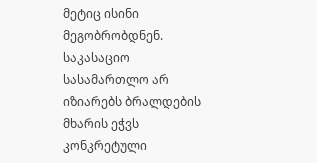მეტიც ისინი მეგობრობდნენ. საკასაციო სასამართლო არ იზიარებს ბრალდების მხარის ეჭვს კონკრეტული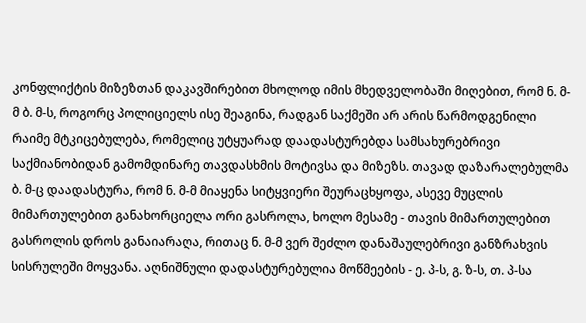კონფლიქტის მიზეზთან დაკავშირებით მხოლოდ იმის მხედველობაში მიღებით, რომ ნ. მ-მ ბ. მ-ს, როგორც პოლიციელს ისე შეაგინა, რადგან საქმეში არ არის წარმოდგენილი რაიმე მტკიცებულება, რომელიც უტყუარად დაადასტურებდა სამსახურებრივი საქმიანობიდან გამომდინარე თავდასხმის მოტივსა და მიზეზს. თავად დაზარალებულმა ბ. მ-ც დაადასტურა, რომ ნ. მ-მ მიაყენა სიტყვიერი შეურაცხყოფა, ასევე მუცლის მიმართულებით განახორციელა ორი გასროლა, ხოლო მესამე - თავის მიმართულებით გასროლის დროს განაიარაღა, რითაც ნ. მ-მ ვერ შეძლო დანაშაულებრივი განზრახვის სისრულეში მოყვანა. აღნიშნული დადასტურებულია მოწმეების - ე. პ-ს, გ. ზ-ს, თ. პ-სა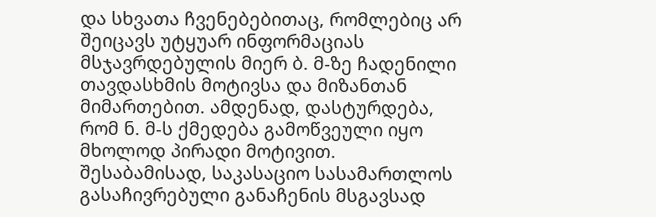და სხვათა ჩვენებებითაც, რომლებიც არ შეიცავს უტყუარ ინფორმაციას მსჯავრდებულის მიერ ბ. მ-ზე ჩადენილი თავდასხმის მოტივსა და მიზანთან მიმართებით. ამდენად, დასტურდება, რომ ნ. მ-ს ქმედება გამოწვეული იყო მხოლოდ პირადი მოტივით. შესაბამისად, საკასაციო სასამართლოს გასაჩივრებული განაჩენის მსგავსად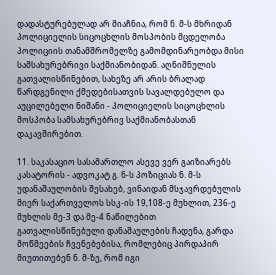დადასტურებულად არ მიაჩნია, რომ ნ. მ-ს მხრიდან პოლიციელის სიცოცხლის მოსპობის მცდელობა პოლიციის თანამშრომელზე გამომდინარეობდა მისი სამსახურებრივი საქმიანობიდან. აღნიშნულის გათვალისწინებით, სახეზე არ არის ბრალად წარდგენილი ქმედებისათვის სავალდებულო და აუცილებელი ნიშანი - პოლიციელის სიცოცხლის მოსპობა სამსახურებრივ საქმიანობასთან დაკავშირებით.

11. საკასაციო სასამართლო ასევე ვერ გაიზიარებს კასატორის - ადვოკატ გ. ნ-ს პოზიციას ნ. მ-ს უდანაშაულობის შესახებ, ვინაიდან მსჯავრდებულის მიერ საქართველოს სსკ-ის 19,108-ე მუხლით, 236-ე მუხლის მე-3 და მე-4 ნაწილებით გათვალისწინებული დანაშაულების ჩადენა, გარდა მოწმეების ჩვენებებისა, რომლებიც პირდაპირ მიუთითებენ ნ. მ-ზე, რომ იგი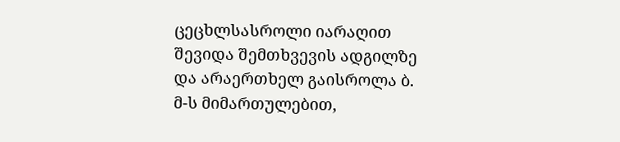ცეცხლსასროლი იარაღით შევიდა შემთხვევის ადგილზე და არაერთხელ გაისროლა ბ. მ-ს მიმართულებით,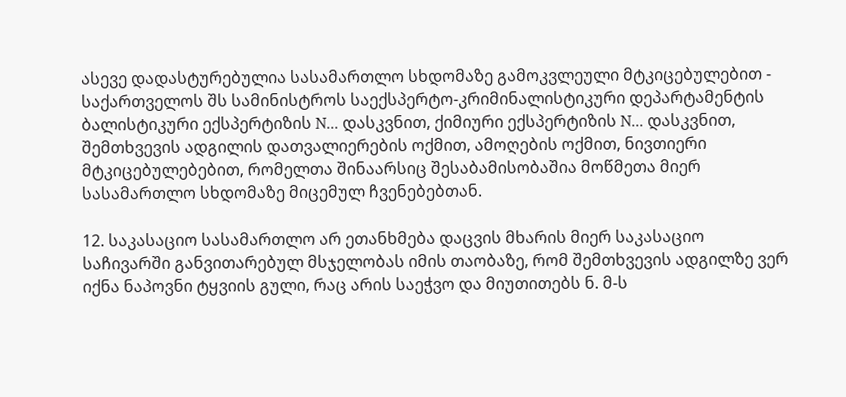ასევე დადასტურებულია სასამართლო სხდომაზე გამოკვლეული მტკიცებულებით - საქართველოს შს სამინისტროს საექსპერტო-კრიმინალისტიკური დეპარტამენტის ბალისტიკური ექსპერტიზის N... დასკვნით, ქიმიური ექსპერტიზის N... დასკვნით, შემთხვევის ადგილის დათვალიერების ოქმით, ამოღების ოქმით, ნივთიერი მტკიცებულებებით, რომელთა შინაარსიც შესაბამისობაშია მოწმეთა მიერ სასამართლო სხდომაზე მიცემულ ჩვენებებთან.

12. საკასაციო სასამართლო არ ეთანხმება დაცვის მხარის მიერ საკასაციო საჩივარში განვითარებულ მსჯელობას იმის თაობაზე, რომ შემთხვევის ადგილზე ვერ იქნა ნაპოვნი ტყვიის გული, რაც არის საეჭვო და მიუთითებს ნ. მ-ს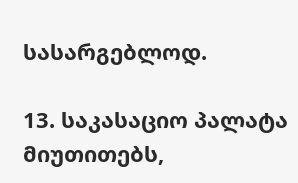სასარგებლოდ.

13. საკასაციო პალატა მიუთითებს,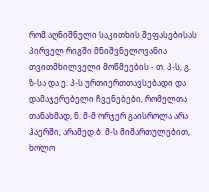რომ აღნიშნული საკითხის შეფასებისას პირველ რიგში მნიშვნელოვანია თვითმხილველი მოწმეების - თ. პ-ს, გ. ზ-სა და ე. პ-ს ურთიერთთავსებადი და დამაჯერებელი ჩვენებები, რომელთა თანახმად, ნ. მ-მ ორჯერ გაისროლა არა ჰაერში, არამედ ბ. მ-ს მიმართულებით, ხოლო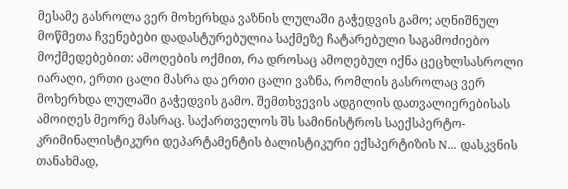მესამე გასროლა ვერ მოხერხდა ვაზნის ლულაში გაჭედვის გამო; აღნიშნულ მოწმეთა ჩვენებები დადასტურებულია საქმეზე ჩატარებული საგამოძიებო მოქმედებებით: ამოღების ოქმით, რა დროსაც ამოღებულ იქნა ცეცხლსასროლი იარაღი, ერთი ცალი მასრა და ერთი ცალი ვაზნა, რომლის გასროლაც ვერ მოხერხდა ლულაში გაჭედვის გამო. შემთხვევის ადგილის დათვალიერებისას ამოიღეს მეორე მასრაც. საქართველოს შს სამინისტროს საექსპერტო-კრიმინალისტიკური დეპარტამენტის ბალისტიკური ექსპერტიზის N... დასკვნის თანახმად,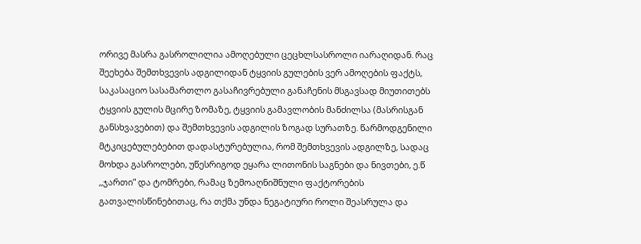ორივე მასრა გასროლილია ამოღებული ცეცხლსასროლი იარაღიდან. რაც შეეხება შემთხვევის ადგილიდან ტყვიის გულების ვერ ამოღების ფაქტს, საკასაციო სასამართლო გასაჩივრებული განაჩენის მსგავსად მიუთითებს ტყვიის გულის მცირე ზომაზე, ტყვიის გამავლობის მანძილსა (მასრისგან განსხვავებით) და შემთხვევის ადგილის ზოგად სურათზე. წარმოდგენილი მტკიცებულებებით დადასტურებულია, რომ შემთხვევის ადგილზე, სადაც მოხდა გასროლები, უწესრიგოდ ეყარა ლითონის საგნები და ნივთები, ე.წ ,,ჯართი“ და ტომრები, რამაც ზემოაღნიშნული ფაქტორების გათვალისწინებითაც, რა თქმა უნდა ნეგატიური როლი შეასრულა და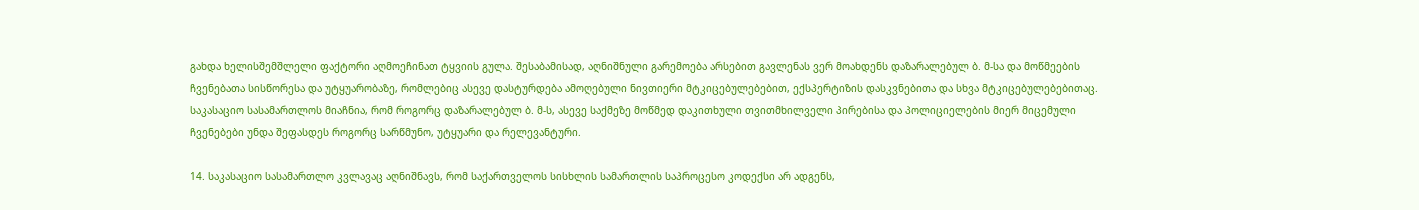გახდა ხელისშემშლელი ფაქტორი აღმოეჩინათ ტყვიის გულა. შესაბამისად, აღნიშნული გარემოება არსებით გავლენას ვერ მოახდენს დაზარალებულ ბ. მ-სა და მოწმეების ჩვენებათა სისწორესა და უტყუარობაზე, რომლებიც ასევე დასტურდება ამოღებული ნივთიერი მტკიცებულებებით, ექსპერტიზის დასკვნებითა და სხვა მტკიცებულებებითაც. საკასაციო სასამართლოს მიაჩნია, რომ როგორც დაზარალებულ ბ. მ-ს, ასევე საქმეზე მოწმედ დაკითხული თვითმხილველი პირებისა და პოლიციელების მიერ მიცემული ჩვენებები უნდა შეფასდეს როგორც სარწმუნო, უტყუარი და რელევანტური.

14. საკასაციო სასამართლო კვლავაც აღნიშნავს, რომ საქართველოს სისხლის სამართლის საპროცესო კოდექსი არ ადგენს,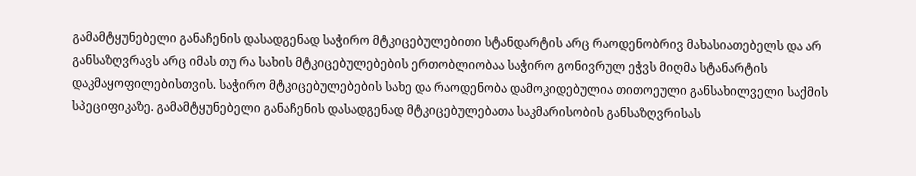გამამტყუნებელი განაჩენის დასადგენად საჭირო მტკიცებულებითი სტანდარტის არც რაოდენობრივ მახასიათებელს და არ განსაზღვრავს არც იმას თუ რა სახის მტკიცებულებების ერთობლიობაა საჭირო გონივრულ ეჭვს მიღმა სტანარტის დაკმაყოფილებისთვის. საჭირო მტკიცებულებების სახე და რაოდენობა დამოკიდებულია თითოეული განსახილველი საქმის სპეციფიკაზე. გამამტყუნებელი განაჩენის დასადგენად მტკიცებულებათა საკმარისობის განსაზღვრისას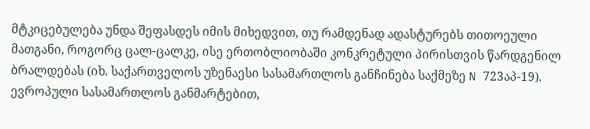მტკიცებულება უნდა შეფასდეს იმის მიხედვით, თუ რამდენად ადასტურებს თითოეული მათგანი, როგორც ცალ-ცალკე, ისე ერთობლიობაში კონკრეტული პირისთვის წარდგენილ ბრალდებას (იხ. საქართველოს უზენაესი სასამართლოს განჩინება საქმეზე N 723აპ-19). ევროპული სასამართლოს განმარტებით,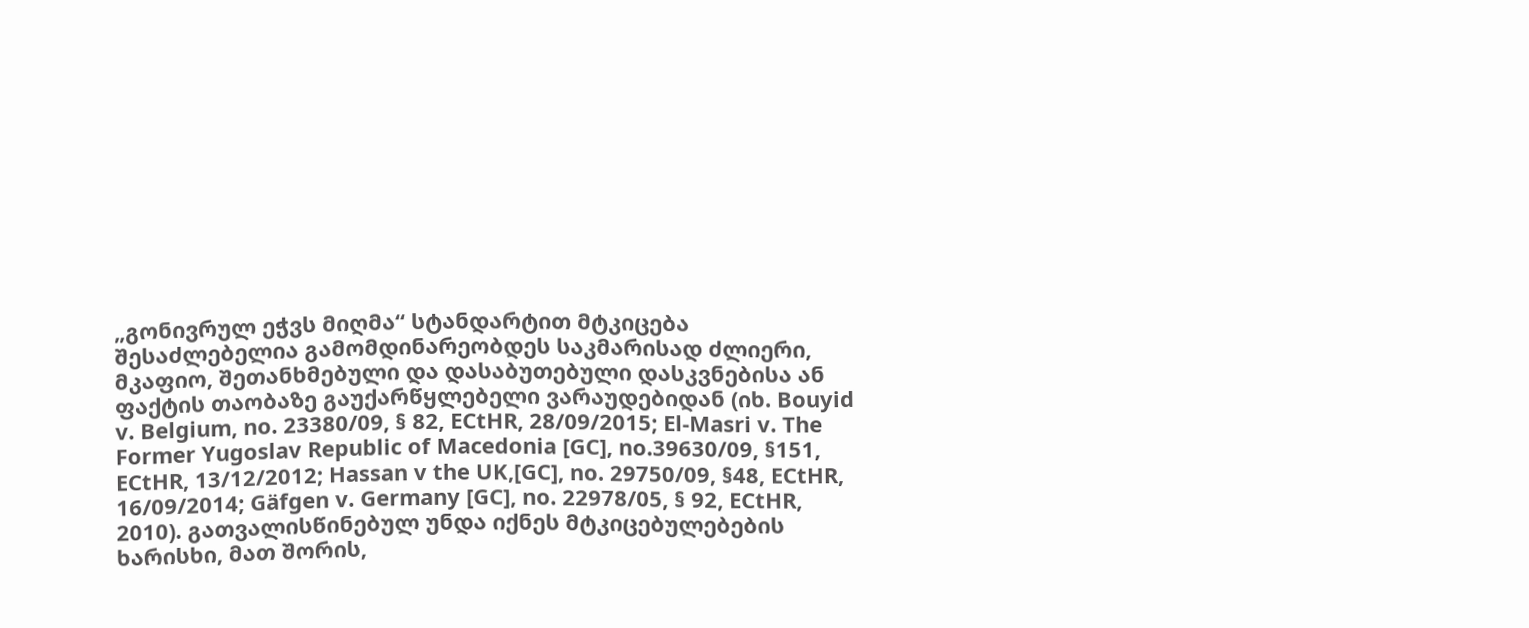„გონივრულ ეჭვს მიღმა“ სტანდარტით მტკიცება შესაძლებელია გამომდინარეობდეს საკმარისად ძლიერი, მკაფიო, შეთანხმებული და დასაბუთებული დასკვნებისა ან ფაქტის თაობაზე გაუქარწყლებელი ვარაუდებიდან (იხ. Bouyid v. Belgium, no. 23380/09, § 82, ECtHR, 28/09/2015; El-Masri v. The Former Yugoslav Republic of Macedonia [GC], no.39630/09, §151, ECtHR, 13/12/2012; Hassan v the UK,[GC], no. 29750/09, §48, ECtHR, 16/09/2014; Gäfgen v. Germany [GC], no. 22978/05, § 92, ECtHR, 2010). გათვალისწინებულ უნდა იქნეს მტკიცებულებების ხარისხი, მათ შორის,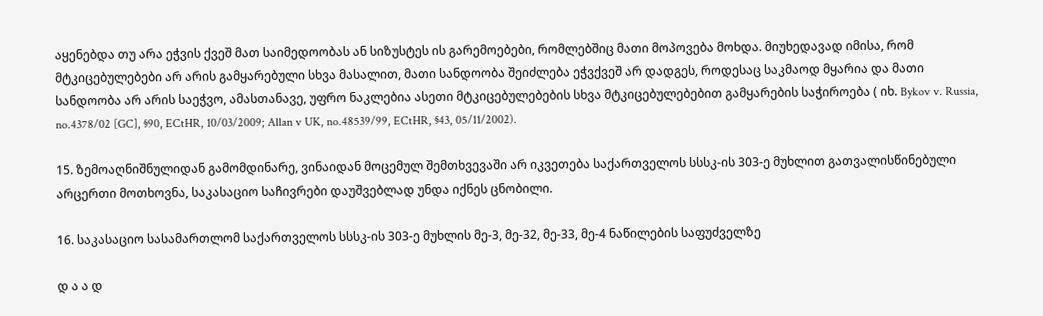აყენებდა თუ არა ეჭვის ქვეშ მათ საიმედოობას ან სიზუსტეს ის გარემოებები, რომლებშიც მათი მოპოვება მოხდა. მიუხედავად იმისა, რომ მტკიცებულებები არ არის გამყარებული სხვა მასალით, მათი სანდოობა შეიძლება ეჭვქვეშ არ დადგეს, როდესაც საკმაოდ მყარია და მათი სანდოობა არ არის საეჭვო, ამასთანავე, უფრო ნაკლებია ასეთი მტკიცებულებების სხვა მტკიცებულებებით გამყარების საჭიროება ( იხ. Bykov v. Russia, no.4378/02 [GC], §90, ECtHR, 10/03/2009; Allan v UK, no.48539/99, ECtHR, §43, 05/11/2002).

15. ზემოაღნიშნულიდან გამომდინარე, ვინაიდან მოცემულ შემთხვევაში არ იკვეთება საქართველოს სსსკ-ის 303-ე მუხლით გათვალისწინებული არცერთი მოთხოვნა, საკასაციო საჩივრები დაუშვებლად უნდა იქნეს ცნობილი.

16. საკასაციო სასამართლომ საქართველოს სსსკ-ის 303-ე მუხლის მე-3, მე-32, მე-33, მე-4 ნაწილების საფუძველზე

დ ა ა დ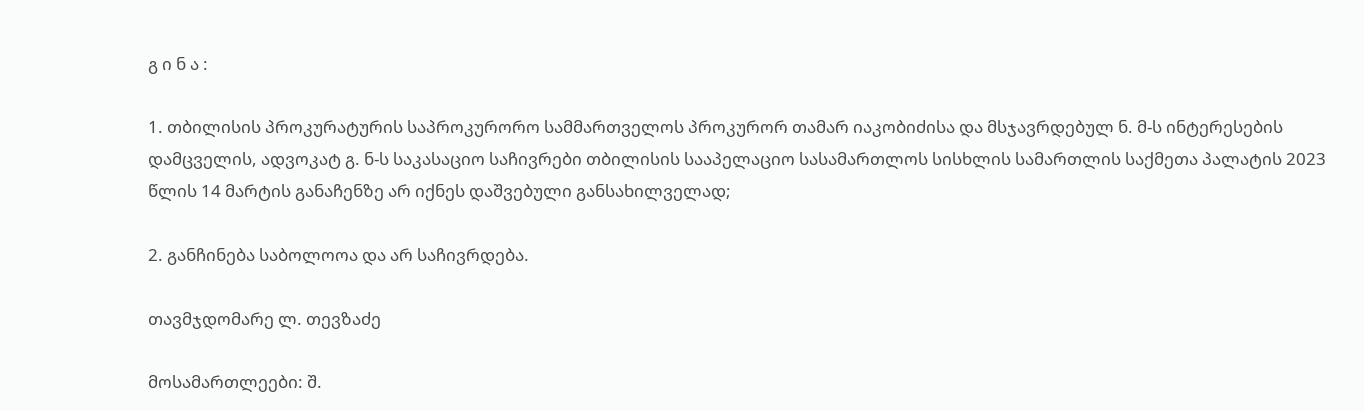გ ი ნ ა :

1. თბილისის პროკურატურის საპროკურორო სამმართველოს პროკურორ თამარ იაკობიძისა და მსჯავრდებულ ნ. მ-ს ინტერესების დამცველის, ადვოკატ გ. ნ-ს საკასაციო საჩივრები თბილისის სააპელაციო სასამართლოს სისხლის სამართლის საქმეთა პალატის 2023 წლის 14 მარტის განაჩენზე არ იქნეს დაშვებული განსახილველად;

2. განჩინება საბოლოოა და არ საჩივრდება.

თავმჯდომარე ლ. თევზაძე

მოსამართლეები: შ.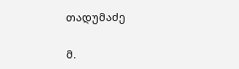თადუმაძე

მ.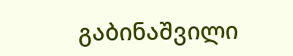გაბინაშვილი